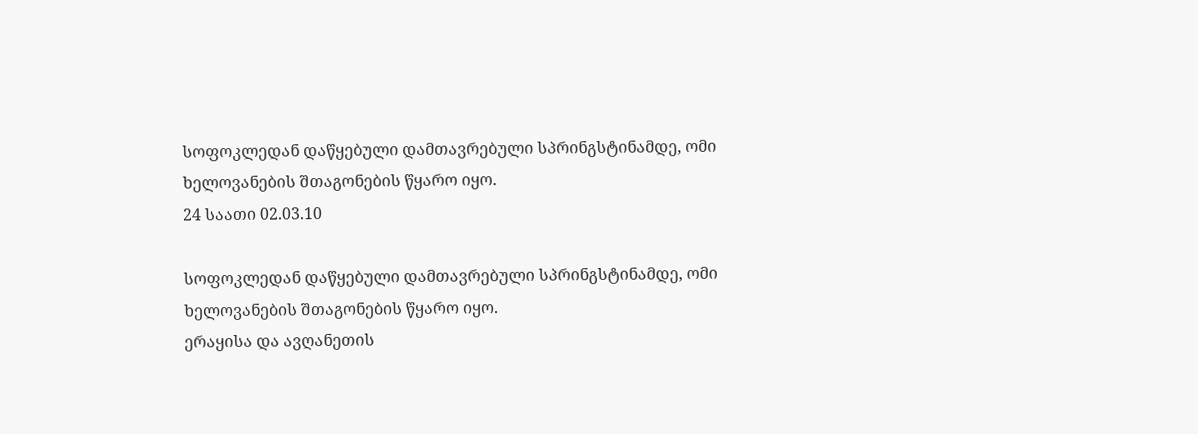სოფოკლედან დაწყებული დამთავრებული სპრინგსტინამდე, ომი ხელოვანების შთაგონების წყარო იყო.
24 საათი 02.03.10

სოფოკლედან დაწყებული დამთავრებული სპრინგსტინამდე, ომი ხელოვანების შთაგონების წყარო იყო.
ერაყისა და ავღანეთის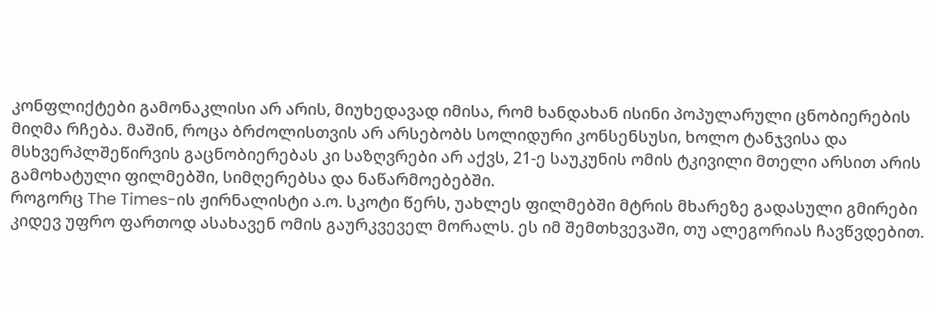კონფლიქტები გამონაკლისი არ არის, მიუხედავად იმისა, რომ ხანდახან ისინი პოპულარული ცნობიერების მიღმა რჩება. მაშინ, როცა ბრძოლისთვის არ არსებობს სოლიდური კონსენსუსი, ხოლო ტანჯვისა და მსხვერპლშეწირვის გაცნობიერებას კი საზღვრები არ აქვს, 21-ე საუკუნის ომის ტკივილი მთელი არსით არის გამოხატული ფილმებში, სიმღერებსა და ნაწარმოებებში.
როგორც The Times-ის ჟირნალისტი ა.ო. სკოტი წერს, უახლეს ფილმებში მტრის მხარეზე გადასული გმირები კიდევ უფრო ფართოდ ასახავენ ომის გაურკვეველ მორალს. ეს იმ შემთხვევაში, თუ ალეგორიას ჩავწვდებით.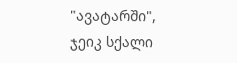"ავატარში", ჯეიკ სქალი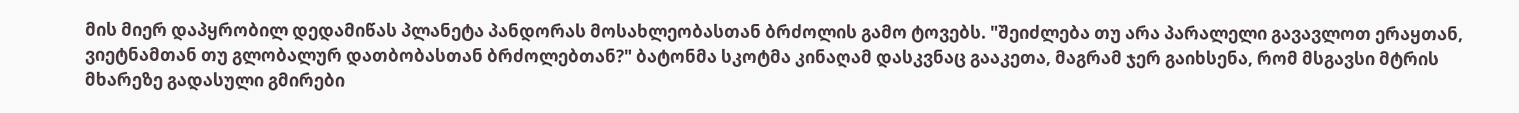მის მიერ დაპყრობილ დედამიწას პლანეტა პანდორას მოსახლეობასთან ბრძოლის გამო ტოვებს. "შეიძლება თუ არა პარალელი გავავლოთ ერაყთან, ვიეტნამთან თუ გლობალურ დათბობასთან ბრძოლებთან?" ბატონმა სკოტმა კინაღამ დასკვნაც გააკეთა, მაგრამ ჯერ გაიხსენა, რომ მსგავსი მტრის მხარეზე გადასული გმირები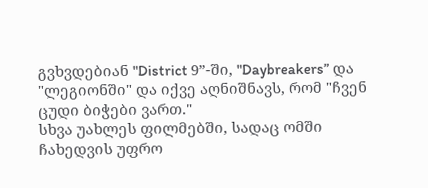გვხვდებიან "District 9”-ში, "Daybreakers” და "ლეგიონში" და იქვე აღნიშნავს, რომ "ჩვენ ცუდი ბიჭები ვართ."
სხვა უახლეს ფილმებში, სადაც ომში ჩახედვის უფრო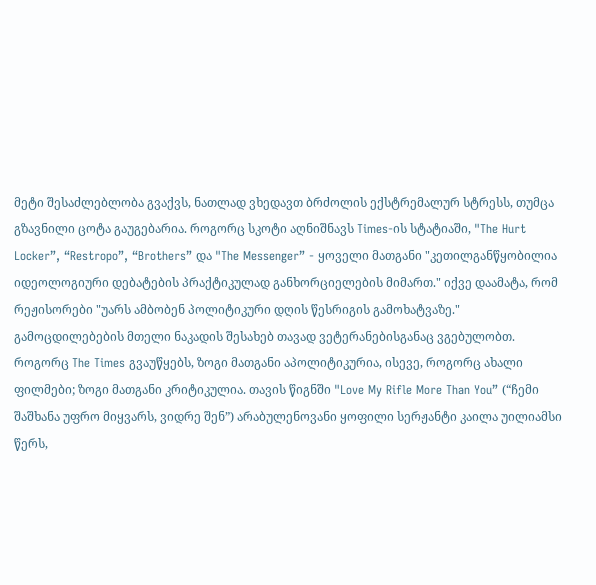მეტი შესაძლებლობა გვაქვს, ნათლად ვხედავთ ბრძოლის ექსტრემალურ სტრესს, თუმცა გზავნილი ცოტა გაუგებარია. როგორც სკოტი აღნიშნავს Times-ის სტატიაში, "The Hurt Locker”, “Restropo”, “Brothers” და "The Messenger” - ყოველი მათგანი "კეთილგანწყობილია იდეოლოგიური დებატების პრაქტიკულად განხორციელების მიმართ." იქვე დაამატა, რომ რეჟისორები "უარს ამბობენ პოლიტიკური დღის წესრიგის გამოხატვაზე."
გამოცდილებების მთელი ნაკადის შესახებ თავად ვეტერანებისგანაც ვგებულობთ. როგორც The Times გვაუწყებს, ზოგი მათგანი აპოლიტიკურია, ისევე, როგორც ახალი ფილმები; ზოგი მათგანი კრიტიკულია. თავის წიგნში "Love My Rifle More Than You” (“ჩემი შაშხანა უფრო მიყვარს, ვიდრე შენ”) არაბულენოვანი ყოფილი სერჟანტი კაილა უილიამსი წერს,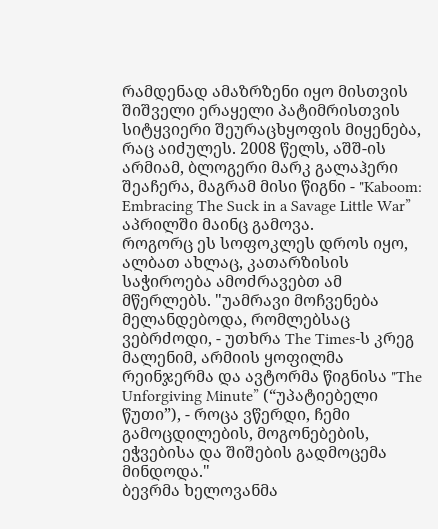რამდენად ამაზრზენი იყო მისთვის შიშველი ერაყელი პატიმრისთვის სიტყვიერი შეურაცხყოფის მიყენება, რაც აიძულეს. 2008 წელს, აშშ-ის არმიამ, ბლოგერი მარკ გალაჰერი შეაჩერა, მაგრამ მისი წიგნი - "Kaboom: Embracing The Suck in a Savage Little War” აპრილში მაინც გამოვა.
როგორც ეს სოფოკლეს დროს იყო, ალბათ ახლაც, კათარზისის საჭიროება ამოძრავებთ ამ მწერლებს. "უამრავი მოჩვენება მელანდებოდა, რომლებსაც ვებრძოდი, - უთხრა The Times-ს კრეგ მალენიმ, არმიის ყოფილმა რეინჯერმა და ავტორმა წიგნისა "The Unforgiving Minute” (“უპატიებელი წუთი”), - როცა ვწერდი, ჩემი გამოცდილების, მოგონებების, ეჭვებისა და შიშების გადმოცემა მინდოდა."
ბევრმა ხელოვანმა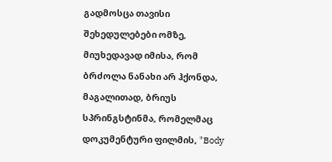გადმოსცა თავისი შეხედულებები ომზე, მიუხედავად იმისა, რომ ბრძოლა ნანახი არ ჰქონდა, მაგალითად, ბრიუს სპრინგსტინმა, რომელმაც დოკუმენტური ფილმის, "Body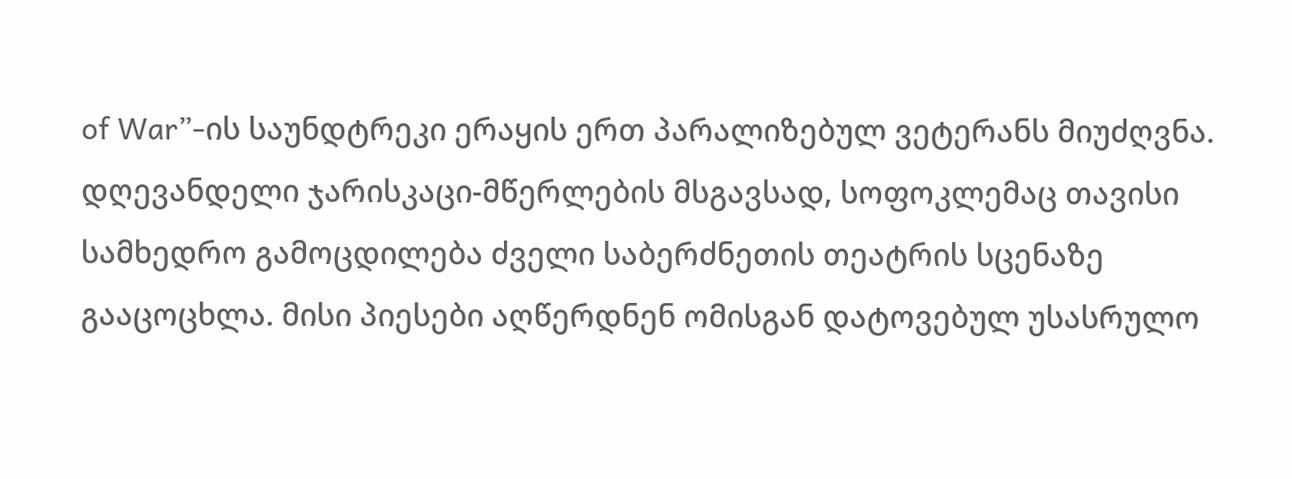of War”-ის საუნდტრეკი ერაყის ერთ პარალიზებულ ვეტერანს მიუძღვნა. დღევანდელი ჯარისკაცი-მწერლების მსგავსად, სოფოკლემაც თავისი სამხედრო გამოცდილება ძველი საბერძნეთის თეატრის სცენაზე გააცოცხლა. მისი პიესები აღწერდნენ ომისგან დატოვებულ უსასრულო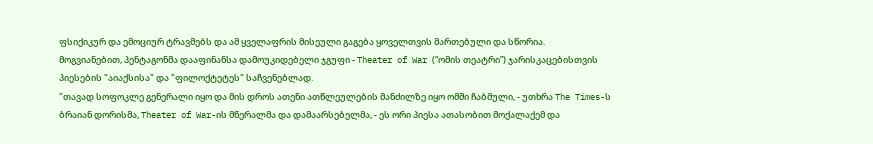ფსიქიკურ და ემოციურ ტრავმებს და ამ ყველაფრის მისეული გაგება ყოველთვის მართებული და სწორია.
მოგვიანებით, პენტაგონმა დააფინანსა დამოუკიდებელი ჯგუფი - Theater of War (“ომის თეატრი”) ჯარისკაცებისთვის პიესების "აიაქსისა" და "ფილოქტეტეს" საჩვენებლად.
"თავად სოფოკლე გენერალი იყო და მის დროს ათენი ათწლეულების მანძილზე იყო ომში ჩაბმული, - უთხრა The Times-ს ბრაიან დორისმა, Theater of War-ის მწერალმა და დამაარსებელმა, - ეს ორი პიესა ათასობით მოქალაქემ და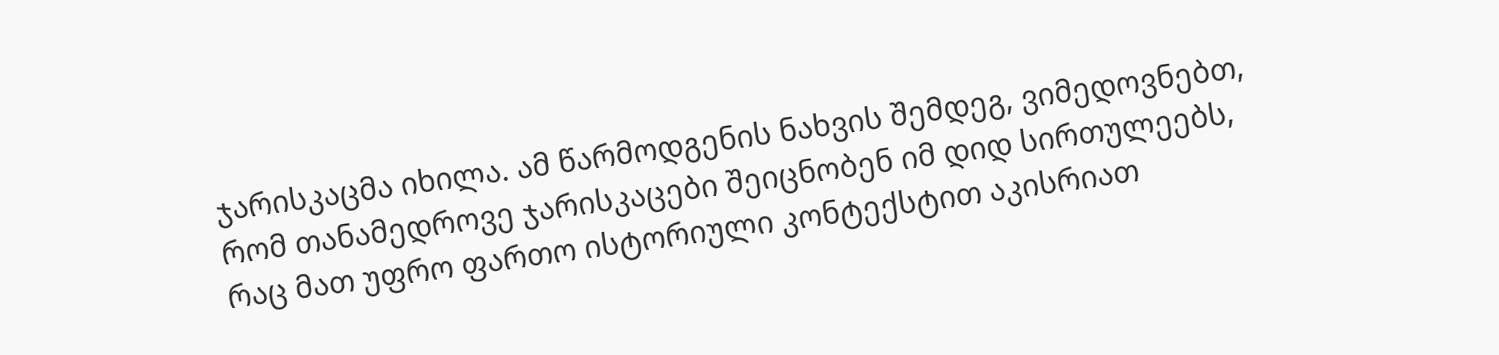ჯარისკაცმა იხილა. ამ წარმოდგენის ნახვის შემდეგ, ვიმედოვნებთ, რომ თანამედროვე ჯარისკაცები შეიცნობენ იმ დიდ სირთულეებს, რაც მათ უფრო ფართო ისტორიული კონტექსტით აკისრიათ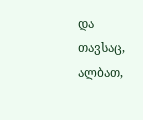და თავსაც, ალბათ,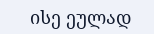ისე ეულად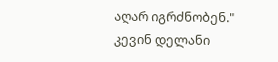აღარ იგრძნობენ."
კევინ დელანი